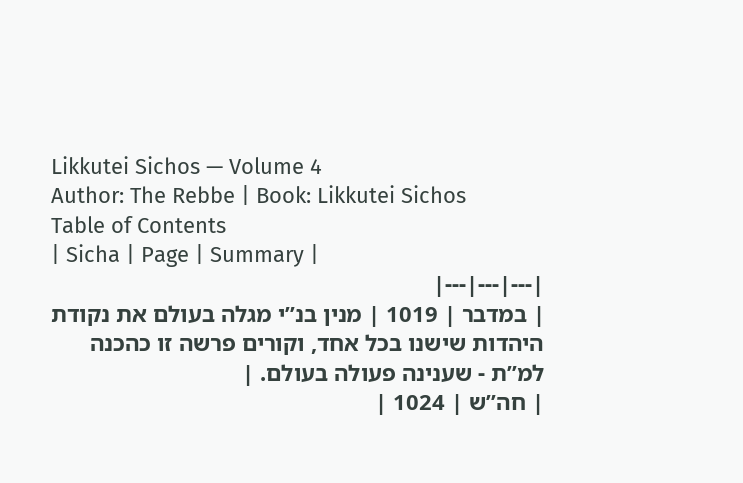Likkutei Sichos — Volume 4
Author: The Rebbe | Book: Likkutei Sichos
Table of Contents
| Sicha | Page | Summary |
|---|---|---|
| במדבר | 1019 | מנין בנ”י מגלה בעולם את נקודת היהדות שישנו בכל אחד, וקורים פרשה זו כהכנה למ”ת - שענינה פעולה בעולם. |
| חה”ש | 1024 |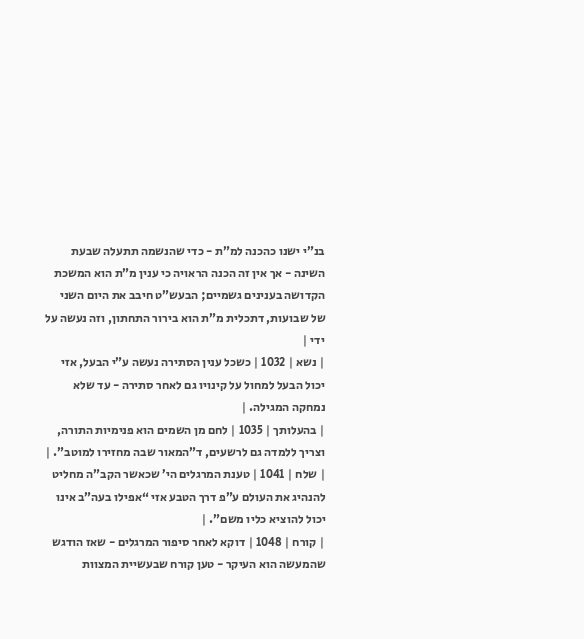בנ”י ישנו כהכנה למ”ת - כדי שהנשמה תתעלה שבעת השינה - אך אין זה הכנה הראויה כי ענין מ”ת הוא המשכת הקדושה בענינים גשמיים; הבעש”ט חיבב את היום השני של שבועות, דתכלית מ”ת הוא בירור התחתון, וזה נעשה על ידי |
| נשא | 1032 | כשכל ענין הסתירה נעשה ע”י הבעל, אזי יכול הבעל למחול על קינויו גם לאחר סתירה - עד שלא נמחקה המגילה. |
| בהעלותך | 1035 | לחם מן השמים הוא פנימיות התורה, וצריך ללמדה גם לרשעים, ד”המאור שבה מחזירו למוטב”. |
| שלח | 1041 | טענת המרגלים הי’ שכאשר הקב”ה מחליט להנהיג את העולם ע”פ דרך הטבע אזי “אפילו בעה”ב אינו יכול להוציא כליו משם”. |
| קורח | 1048 | דוקא לאחר סיפור המרגלים - שאז הודגש שהמעשה הוא העיקר - טען קורח שבעשיית המצוות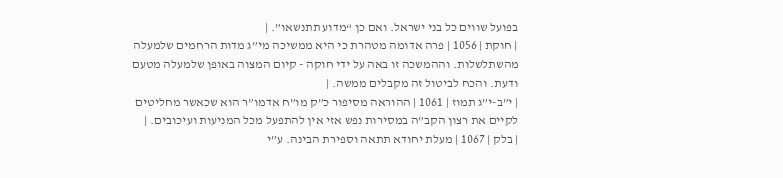בפועל שווים כל בני ישראל. ואם כן “מדוע תתנשאו”. |
| חוקת | 1056 | פרה אדומה מטהרת כי היא ממשיכה מי”ג מדות הרחמים שלמעלה מהשתלשלות. וההמשכה זו באה על ידי חוקה - קיום המצוה באופן שלמעלה מטעם ודעת. והכח לביטול זה מקבלים ממשה. |
| י”ב-י”ג תמוז | 1061 | ההוראה מסיפור כ”ק מו”ח אדמו”ר הוא שכאשר מחליטים לקיים את רצון הקב”ה במסירות נפש אזי אין להתפעל מכל המניעות ועיכובים. |
| בלק | 1067 | מעלת יחודא תתאה וספירת הבינה. ע”י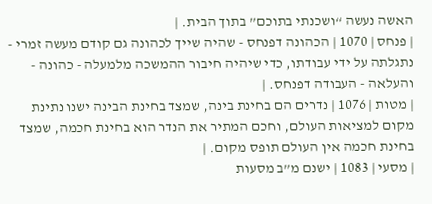האשה נעשה “ושכנתי בתוכם” בתוך הבית. |
| פנחס | 1070 | הכהונה דפנחס - שהיה שייך לכהונה גם קודם מעשה זמרי - נתגלתה על ידי עבודתו, כדי שיהיה חיבור ההמשכה מלמעלה - כהונה - והעלאה - העבודה דפנחס. |
| מטות | 1076 | נדרים הם בחינת בינה, שמצד בחינת הבינה ישנו נתינת מקום למציאות העולם, וחכם המתיר את הנדר הוא בחינת חכמה, שמצד בחינת חכמה אין העולם תופס מקום. |
| מסעי | 1083 | ישנם מ”ב מסעות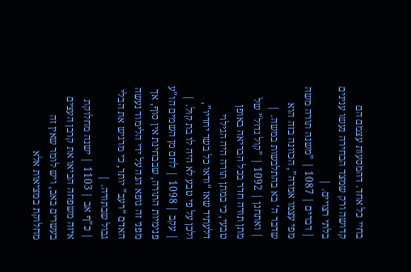בחיי כל אחד. דהמסעות עצמם הם קדושה ורק שמצד הבחירה נעשו ענינים בלתי רצויים. |
| דברים | 1087 | ”משנה תורה משה מפי עצמו אמרה”, הכוונה בזה הוא שדבר ה’ בא בהתלבשות במשה. |
| ואתחנן | 1092 | ”קול גדול” של מתן תורה חדר בכל הבריאה באופן טבעי, כי במתן תורה היה הגילוי דלעתיד שאז “וראו כל בשר יחדיו”, ולכן על פי טבע לא היה לו בת קול. |
| עקב | 1098 | לחם מן השמים הו”ע פנימיות התורה, שבבחינת אין סוף, אך מפני זה גופא הנה על ידי הלימוד נעשה האדם “רעב” יותר, כי מרגיש את הבלי גבול שבתורה. |
| כ”ף אב | 1103 | ישנה מחלוקת איזה משפחה הביאו את קרבן העצים בעשרים באב, ויש לומר שאין זה מחלוקת במציאות אלא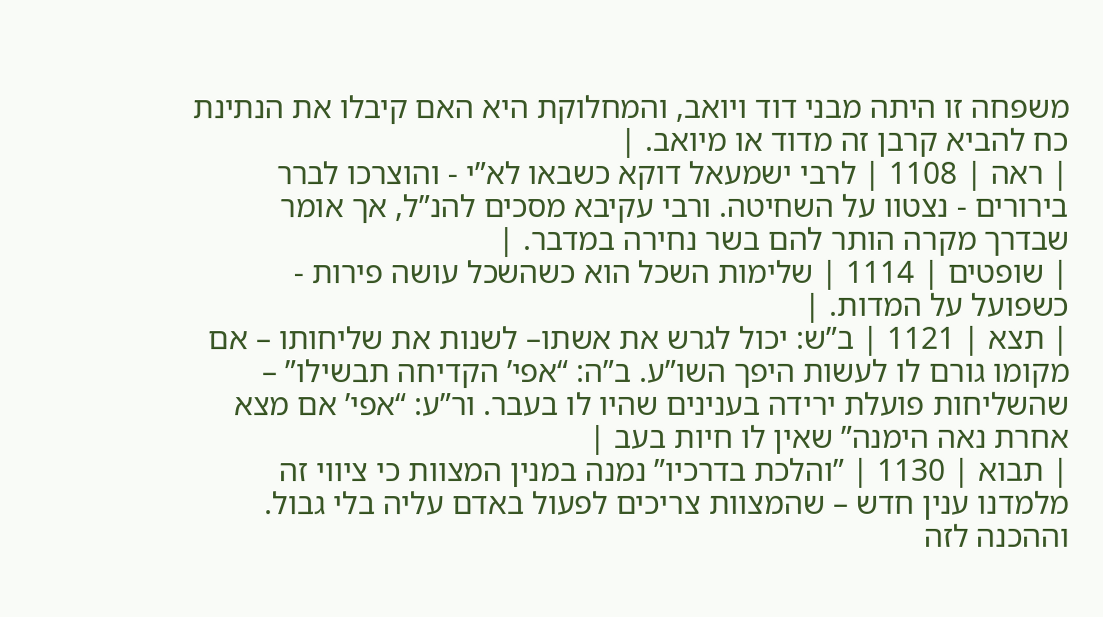משפחה זו היתה מבני דוד ויואב, והמחלוקת היא האם קיבלו את הנתינת כח להביא קרבן זה מדוד או מיואב. |
| ראה | 1108 | לרבי ישמעאל דוקא כשבאו לא”י - והוצרכו לברר בירורים - נצטוו על השחיטה. ורבי עקיבא מסכים להנ”ל, אך אומר שבדרך מקרה הותר להם בשר נחירה במדבר. |
| שופטים | 1114 | שלימות השכל הוא כשהשכל עושה פירות - כשפועל על המדות. |
| תצא | 1121 | ב”ש: יכול לגרש את אשתו– לשנות את שליחותו – אם מקומו גורם לו לעשות היפך השו”ע. ב”ה: “אפי’ הקדיחה תבשילו” – שהשליחות פועלת ירידה בענינים שהיו לו בעבר. ור”ע: “אפי’ אם מצא אחרת נאה הימנה” שאין לו חיות בעב |
| תבוא | 1130 | ”והלכת בדרכיו” נמנה במנין המצוות כי ציווי זה מלמדנו ענין חדש – שהמצוות צריכים לפעול באדם עליה בלי גבול. וההכנה לזה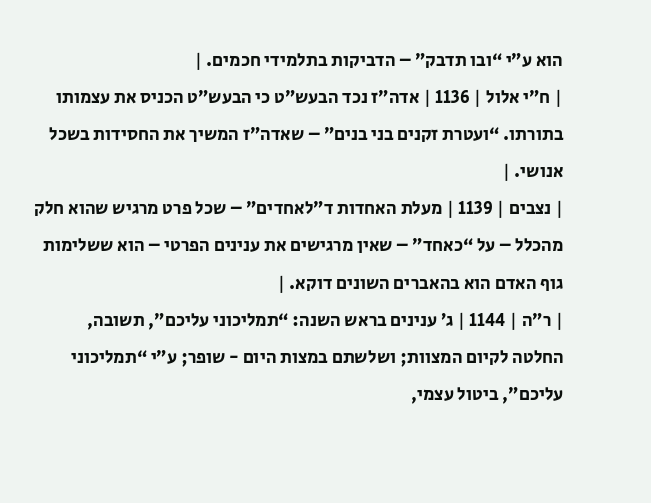הוא ע”י “ובו תדבק” – הדביקות בתלמידי חכמים. |
| ח”י אלול | 1136 | אדה”ז נכד הבעש”ט כי הבעש”ט הכניס את עצמותו בתורתו. “ועטרת זקנים בני בנים” – שאדה”ז המשיך את החסידות בשכל אנושי. |
| נצבים | 1139 | מעלת האחדות ד”לאחדים” – שכל פרט מרגיש שהוא חלק מהכלל – על “כאחד” – שאין מרגישים את ענינים הפרטי – הוא ששלימות גוף האדם הוא בהאברים השונים דוקא. |
| ר”ה | 1144 | ג’ ענינים בראש השנה: “תמליכוני עליכם”, תשובה, החלטה לקיום המצוות; ושלשתם במצות היום - שופר; ע”י “תמליכוני עליכם”, ביטול עצמי,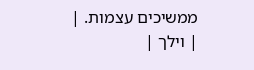ממשיכים עצמות. |
| וילך |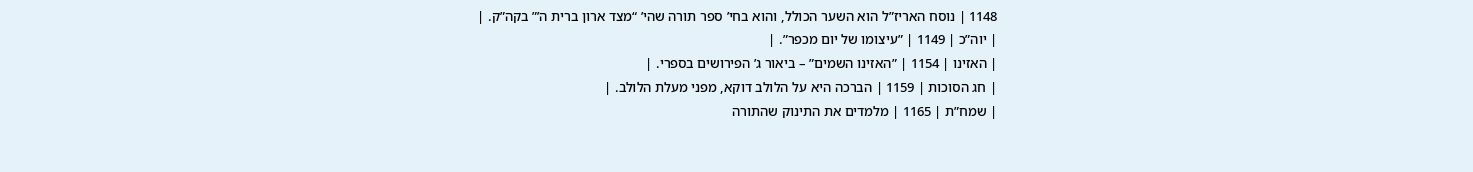1148 | נוסח האריז”ל הוא השער הכולל, והוא בחי’ ספר תורה שהי’ “מצד ארון ברית ה’” בקה”ק. |
| יוה”כ | 1149 | ”עיצומו של יום מכפר”. |
| האזינו | 1154 | ”האזינו השמים” – ביאור ג’ הפירושים בספרי. |
| חג הסוכות | 1159 | הברכה היא על הלולב דוקא, מפני מעלת הלולב. |
| שמח”ת | 1165 | מלמדים את התינוק שהתורה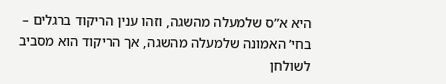היא א”ס שלמעלה מהשגה, וזהו ענין הריקוד ברגלים – בחי’ האמונה שלמעלה מהשגה, אך הריקוד הוא מסביב לשולחן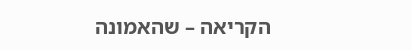הקריאה – שהאמונה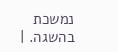נמשכת בהשגה. |